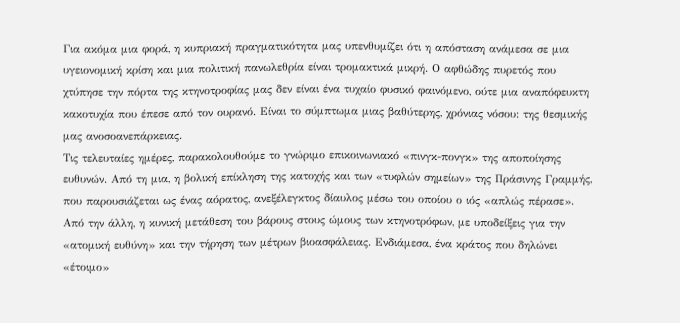Για ακόμα μια φορά, η κυπριακή πραγματικότητα μας υπενθυμίζει ότι η απόσταση ανάμεσα σε μια υγειονομική κρίση και μια πολιτική πανωλεθρία είναι τρομακτικά μικρή. Ο αφθώδης πυρετός που χτύπησε την πόρτα της κτηνοτροφίας μας δεν είναι ένα τυχαίο φυσικό φαινόμενο, ούτε μια αναπόφευκτη κακοτυχία που έπεσε από τον ουρανό. Είναι το σύμπτωμα μιας βαθύτερης, χρόνιας νόσου: της θεσμικής μας ανοσοανεπάρκειας.
Τις τελευταίες ημέρες, παρακολουθούμε το γνώριμο επικοινωνιακό «πινγκ-πονγκ» της αποποίησης ευθυνών. Από τη μια, η βολική επίκληση της κατοχής και των «τυφλών σημείων» της Πράσινης Γραμμής, που παρουσιάζεται ως ένας αόρατος, ανεξέλεγκτος δίαυλος μέσω του οποίου ο ιός «απλώς πέρασε». Από την άλλη, η κυνική μετάθεση του βάρους στους ώμους των κτηνοτρόφων, με υποδείξεις για την «ατομική ευθύνη» και την τήρηση των μέτρων βιοασφάλειας. Ενδιάμεσα, ένα κράτος που δηλώνει «έτοιμο»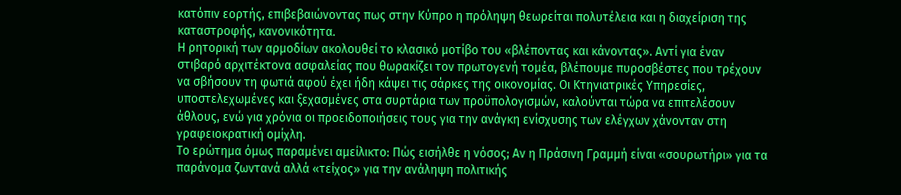κατόπιν εορτής, επιβεβαιώνοντας πως στην Κύπρο η πρόληψη θεωρείται πολυτέλεια και η διαχείριση της καταστροφής, κανονικότητα.
Η ρητορική των αρμοδίων ακολουθεί το κλασικό μοτίβο του «βλέποντας και κάνοντας». Αντί για έναν στιβαρό αρχιτέκτονα ασφαλείας που θωρακίζει τον πρωτογενή τομέα, βλέπουμε πυροσβέστες που τρέχουν να σβήσουν τη φωτιά αφού έχει ήδη κάψει τις σάρκες της οικονομίας. Οι Κτηνιατρικές Υπηρεσίες, υποστελεχωμένες και ξεχασμένες στα συρτάρια των προϋπολογισμών, καλούνται τώρα να επιτελέσουν άθλους, ενώ για χρόνια οι προειδοποιήσεις τους για την ανάγκη ενίσχυσης των ελέγχων χάνονταν στη γραφειοκρατική ομίχλη.
Το ερώτημα όμως παραμένει αμείλικτο: Πώς εισήλθε η νόσος; Αν η Πράσινη Γραμμή είναι «σουρωτήρι» για τα παράνομα ζωντανά αλλά «τείχος» για την ανάληψη πολιτικής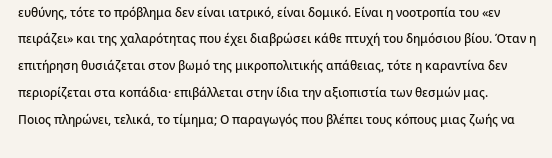ευθύνης, τότε το πρόβλημα δεν είναι ιατρικό, είναι δομικό. Είναι η νοοτροπία του «εν πειράζει» και της χαλαρότητας που έχει διαβρώσει κάθε πτυχή του δημόσιου βίου. Όταν η επιτήρηση θυσιάζεται στον βωμό της μικροπολιτικής απάθειας, τότε η καραντίνα δεν περιορίζεται στα κοπάδια· επιβάλλεται στην ίδια την αξιοπιστία των θεσμών μας.
Ποιος πληρώνει, τελικά, το τίμημα; Ο παραγωγός που βλέπει τους κόπους μιας ζωής να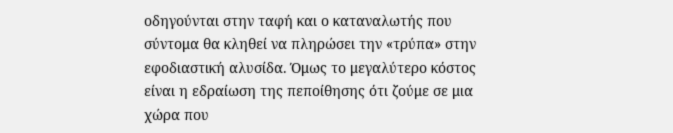οδηγούνται στην ταφή και ο καταναλωτής που σύντομα θα κληθεί να πληρώσει την «τρύπα» στην εφοδιαστική αλυσίδα. Όμως το μεγαλύτερο κόστος είναι η εδραίωση της πεποίθησης ότι ζούμε σε μια χώρα που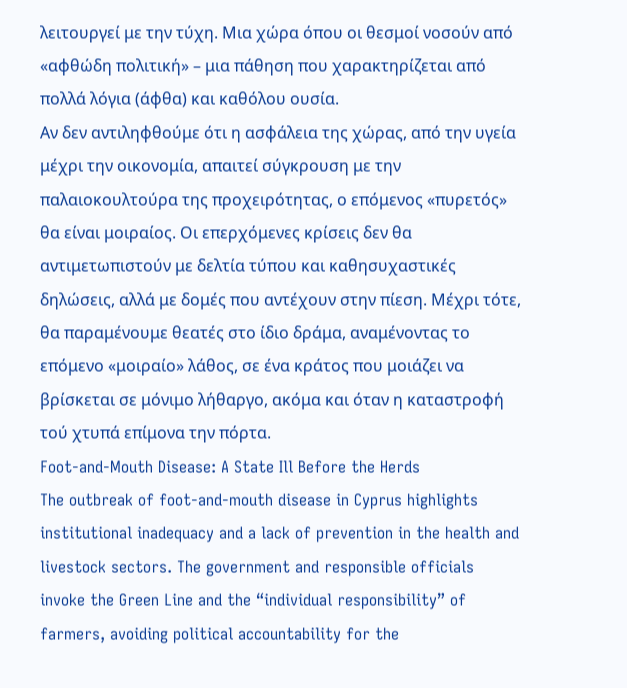λειτουργεί με την τύχη. Μια χώρα όπου οι θεσμοί νοσούν από «αφθώδη πολιτική» – μια πάθηση που χαρακτηρίζεται από πολλά λόγια (άφθα) και καθόλου ουσία.
Αν δεν αντιληφθούμε ότι η ασφάλεια της χώρας, από την υγεία μέχρι την οικονομία, απαιτεί σύγκρουση με την παλαιοκουλτούρα της προχειρότητας, ο επόμενος «πυρετός» θα είναι μοιραίος. Οι επερχόμενες κρίσεις δεν θα αντιμετωπιστούν με δελτία τύπου και καθησυχαστικές δηλώσεις, αλλά με δομές που αντέχουν στην πίεση. Μέχρι τότε, θα παραμένουμε θεατές στο ίδιο δράμα, αναμένοντας το επόμενο «μοιραίο» λάθος, σε ένα κράτος που μοιάζει να βρίσκεται σε μόνιμο λήθαργο, ακόμα και όταν η καταστροφή τού χτυπά επίμονα την πόρτα.
Foot-and-Mouth Disease: A State Ill Before the Herds
The outbreak of foot-and-mouth disease in Cyprus highlights institutional inadequacy and a lack of prevention in the health and livestock sectors. The government and responsible officials invoke the Green Line and the “individual responsibility” of farmers, avoiding political accountability for the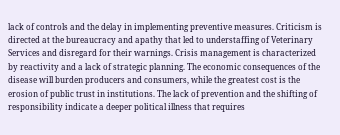lack of controls and the delay in implementing preventive measures. Criticism is directed at the bureaucracy and apathy that led to understaffing of Veterinary Services and disregard for their warnings. Crisis management is characterized by reactivity and a lack of strategic planning. The economic consequences of the disease will burden producers and consumers, while the greatest cost is the erosion of public trust in institutions. The lack of prevention and the shifting of responsibility indicate a deeper political illness that requires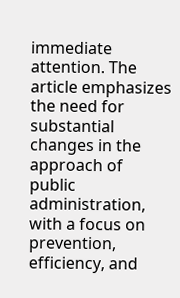immediate attention. The article emphasizes the need for substantial changes in the approach of public administration, with a focus on prevention, efficiency, and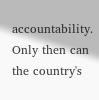accountability. Only then can the country's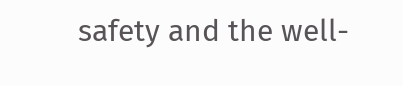safety and the well-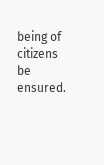being of citizens be ensured.